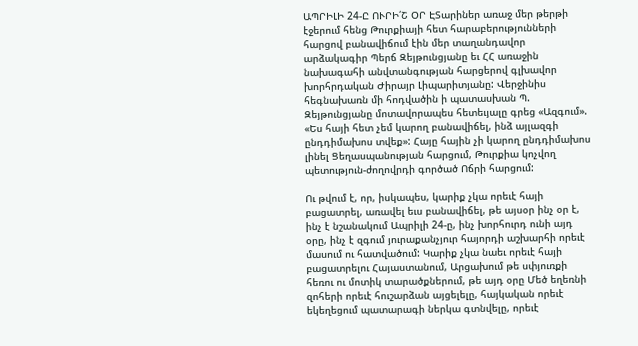ԱՊՐԻԼԻ 24-Ը ՈՒՐԻ՛Շ ՕՐ ԷՏարիներ առաջ մեր թերթի էջերում հենց Թուրքիայի հետ հարաբերությունների հարցով բանավիճում էին մեր տաղանդավոր արձակագիր Պերճ Զեյթունցյանը եւ ՀՀ առաջին նախագահի անվտանգության հարցերով գլխավոր խորհրդական Ժիրայր Լիպարիտյանը: Վերջինիս հեգնախառն մի հոդվածին ի պատասխան Պ. Զեյթունցյանը մոտավորապես հետեւյալը գրեց «Ազգում». «Ես հայի հետ չեմ կարող բանավիճել, ինձ այլազգի ընդդիմախոս տվեք»: Հայը հային չի կարող ընդդիմախոս լինել Ցեղասպանության հարցում, Թուրքիա կոչվող պետություն-ժողովրդի գործած Ոճրի հարցում:

Ու թվում է, որ, իսկապես, կարիք չկա որեւէ հայի բացատրել, առավել եւս բանավիճել, թե այսօր ինչ օր է, ինչ է նշանակում Ապրիլի 24-ը, ինչ խորհուրդ ունի այդ օրը, ինչ է զգում յուրաքանչյուր հայորդի աշխարհի որեւէ մասում ու հատվածում: Կարիք չկա նաեւ որեւէ հայի բացատրելու Հայաստանում, Արցախում թե սփյուռքի հեռու ու մոտիկ տարածքներում, թե այդ օրը Մեծ եղեռնի զոհերի որեւէ հուշարձան այցելելը, հայկական որեւէ եկեղեցում պատարագի ներկա գտնվելը, որեւէ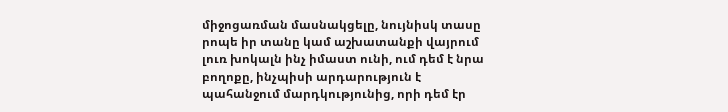միջոցառման մասնակցելը, նույնիսկ տասը րոպե իր տանը կամ աշխատանքի վայրում լուռ խոկալն ինչ իմաստ ունի, ում դեմ է նրա բողոքը, ինչպիսի արդարություն է պահանջում մարդկությունից, որի դեմ էր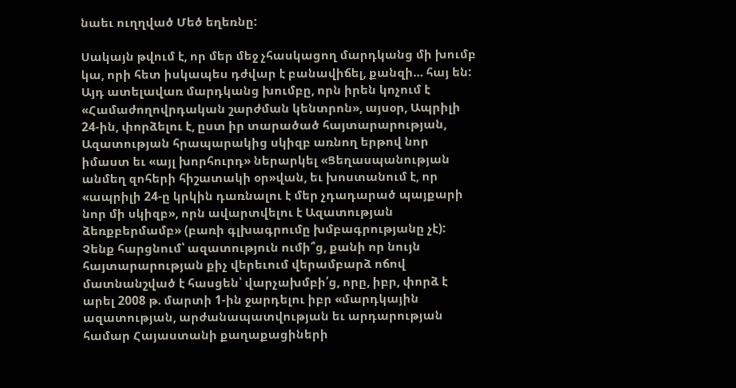նաեւ ուղղված Մեծ եղեռնը:

Սակայն թվում է, որ մեր մեջ չհասկացող մարդկանց մի խումբ կա, որի հետ իսկապես դժվար է բանավիճել, քանզի… հայ են: Այդ ատելավառ մարդկանց խումբը, որն իրեն կոչում է «Համաժողովրդական շարժման կենտրոն», այսօր, Ապրիլի 24-ին, փորձելու է, ըստ իր տարածած հայտարարության, Ազատության հրապարակից սկիզբ առնող երթով նոր իմաստ եւ «այլ խորհուրդ» ներարկել «Ցեղասպանության անմեղ զոհերի հիշատակի օր»վան, եւ խոստանում է, որ «ապրիլի 24-ը կրկին դառնալու է մեր չդադարած պայքարի նոր մի սկիզբ», որն ավարտվելու է Ազատության ձեռքբերմամբ» (բառի գլխագրումը խմբագրությանը չէ): Չենք հարցնում՝ ազատություն ումի՞ց, քանի որ նույն հայտարարության քիչ վերեւում վերամբարձ ոճով մատնանշված է հասցեն՝ վարչախմբի՛ց, որը, իբր, փորձ է արել 2008 թ. մարտի 1-ին ջարդելու իբր «մարդկային ազատության, արժանապատվության եւ արդարության համար Հայաստանի քաղաքացիների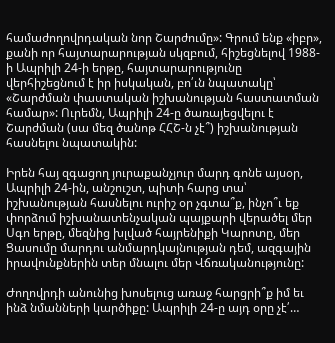համաժողովրդական նոր Շարժումը»: Գրում ենք «իբր», քանի որ հայտարարության սկզբում, հիշեցնելով 1988-ի Ապրիլի 24-ի երթը, հայտարարությունը վերհիշեցնում է իր իսկական, բո՛ւն նպատակը՝ «Շարժման փաստական իշխանության հաստատման համար»: Ուրեմն, Ապրիլի 24-ը ծառայեցվելու է Շարժման (սա մեզ ծանոթ ՀՀՇ-ն չէ՞) իշխանության հասնելու նպատակին:

Իրեն հայ զգացող յուրաքանչյուր մարդ գոնե այսօր, Ապրիլի 24-ին, անշուշտ, պիտի հարց տա՝ իշխանության հասնելու ուրիշ օր չգտա՞ք, ինչո՞ւ եք փորձում իշխանատենչական պայքարի վերածել մեր Սգո երթը, մեզնից խլված հայրենիքի Կարոտը, մեր Ցասումը մարդու անմարդկայնության դեմ, ազգային իրավունքներին տեր մնալու մեր Վճռականությունը:

Ժողովրդի անունից խոսելուց առաջ հարցրի՞ք իմ եւ ինձ նմանների կարծիքը: Ապրիլի 24-ը այդ օրը չէ՛…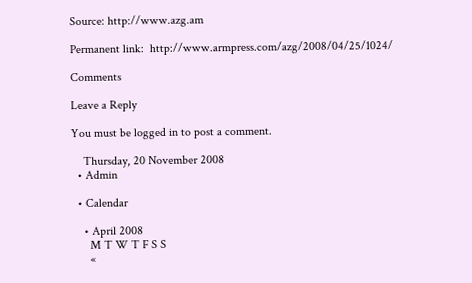Source: http://www.azg.am

Permanent link:  http://www.armpress.com/azg/2008/04/25/1024/

Comments

Leave a Reply

You must be logged in to post a comment.

    Thursday, 20 November 2008
  • Admin

  • Calendar

    • April 2008
      M T W T F S S
      «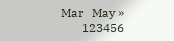Mar   May »
       123456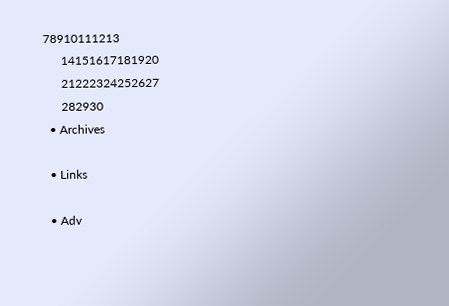78910111213
      14151617181920
      21222324252627
      282930
  • Archives

  • Links

  • Adv